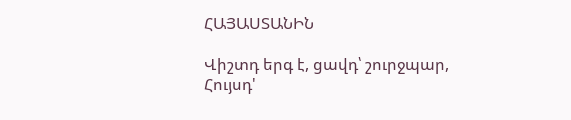ՀԱՅԱՍՏԱՆԻՆ

Վիշտդ երգ է, ցավդ՝ շուրջպար,
Հույսդ'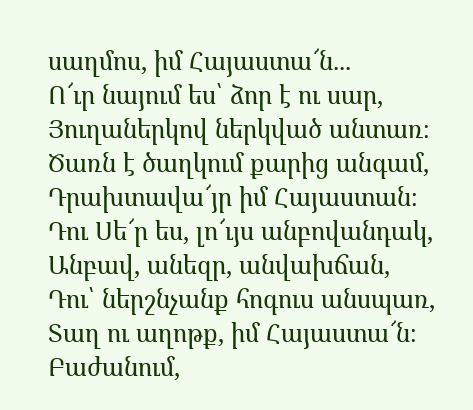սաղմոս, իմ Հայաստա՜ն...
Ո՜ւր նայում ես՝ ձոր է ու սար,
Յուղաներկով ներկված անտառ։
Ծառն է ծաղկում քարից անգամ,
Դրախտավա՜յր իմ Հայաստան։
Դու Սե՜ր ես, լո՜ւյս անբովանդակ,
Անբավ, անեզր, անվախճան,
Դու՝ ներշնչանք հոգուս անսպառ,
Տաղ ու աղոթք, իմ Հայաստա՜ն։
Բաժանում,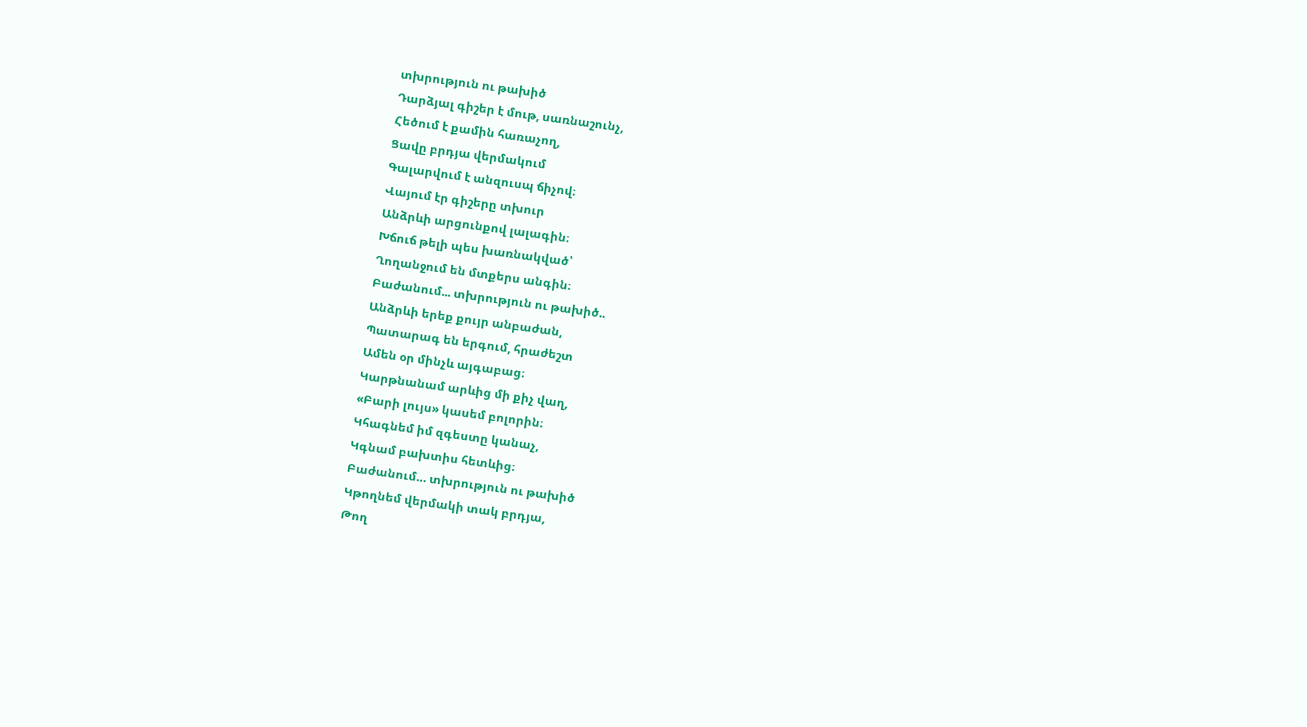տխրություն ու թախիծ
Դարձյալ գիշեր է մութ, սառնաշունչ,
Հեծում է քամին հառաչող,
Ցավը բրդյա վերմակում
Գալարվում է անզուսպ ճիչով։
Վայում էր գիշերը տխուր
Անձրևի արցունքով լալագին։
Խճուճ թելի պես խառնակված՝
Ղողանջում են մտքերս անգին։
Բաժանում... տխրություն ու թախիծ..
Անձրևի երեք քույր անբաժան,
Պատարագ են երգում, հրաժեշտ
Ամեն օր մինչև այգաբաց։
Կարթնանամ արևից մի քիչ վաղ,
«Բարի լույս» կասեմ բոլորին։
Կհագնեմ իմ զգեստը կանաչ,
Կգնամ բախտիս հետևից։
Բաժանում… տխրություն ու թախիծ
Կթողնեմ վերմակի տակ բրդյա,
Թող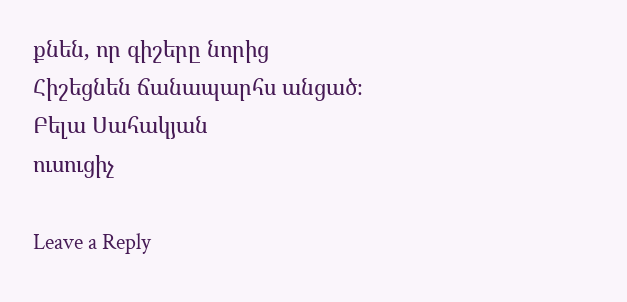քնեն, որ գիշերը նորից
Հիշեցնեն ճանապարհս անցած։
Բելա Սահակյան
ուսուցիչ

Leave a Reply